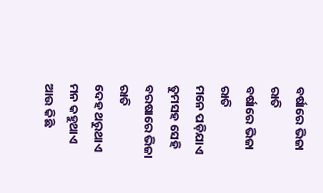ବର୍ଷାରେ ଭିଜା ରାତି
ବର୍ଷାରେ ଭିଜା ରାତି
ମନେ ପଡ଼ିଯାଏ ତୁମସହ ସେହି
ବରଷାରେ ଭିଜା ରାତି
ଦେହ ଥରୁଥାଏ ମନ କହୁଥାଏ
ଆଉ କିଛି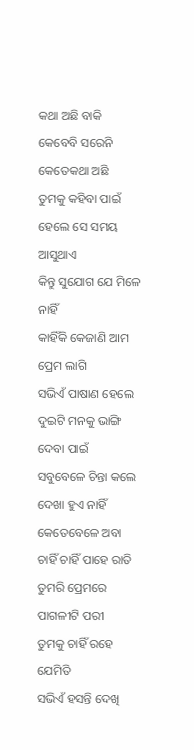କଥା ଅଛି ବାକି
କେବେବି ସରେନି କେତେକଥା ଅଛି
ତୁମକୁ କହିବା ପାଇଁ
ହେଲେ ସେ ସମୟ ଆସୁଥାଏ
କିନ୍ତୁ ସୁଯୋଗ ଯେ ମିଳେ ନାହିଁ
କାହିଁକି କେଜାଣି ଆମ ପ୍ରେମ ଲାଗି
ସଭିଏଁ ପାଷାଣ ହେଲେ
ଦୁଇଟି ମନକୁ ଭାଙ୍ଗି ଦେବା ପାଇଁ
ସବୁବେଳେ ଚିନ୍ତା କଲେ
ଦେଖା ହୁଏ ନାହିଁ କେତେବେଳେ ଅବା
ଚାହିଁ ଚାହିଁ ପାହେ ରାତି
ତୁମରି ପ୍ରେମରେ ପାଗଳୀଟି ପରୀ
ତୁମକୁ ଚାହିଁ ରହେ ଯେମିତି
ସଭିଏଁ ହସନ୍ତି ଦେଖି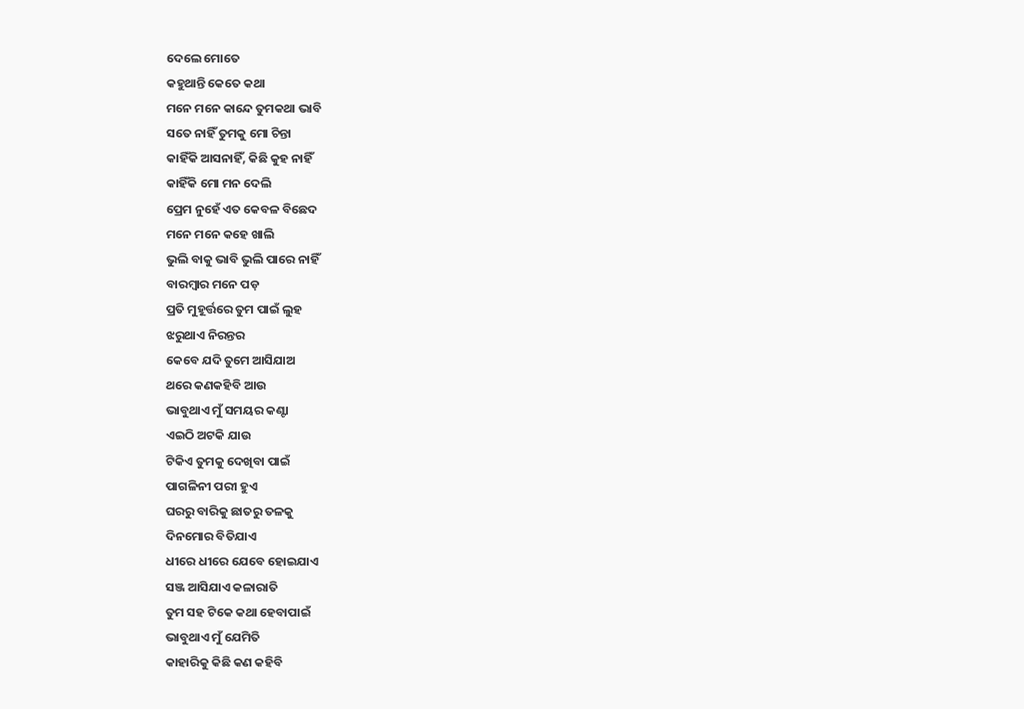ଦେଲେ ମୋତେ
କହୁଥାନ୍ତି କେତେ କଥା
ମନେ ମନେ କାନ୍ଦେ ତୁମକଥା ଭାବି
ସତେ ନାହିଁ ତୁମକୁ ମୋ ଚିନ୍ତା
କାହିଁକି ଆସନାହିଁ, କିଛି କୁହ ନାହିଁ
କାହିଁକି ମୋ ମନ ଦେଲି
ପ୍ରେମ ନୁହେଁ ଏତ କେବଳ ବିଛେଦ
ମନେ ମନେ କହେ ଖାଲି
ଭୁଲି ବାକୁ ଭାବି ଭୁଲି ପାରେ ନାହିଁ
ବାରମ୍ବାର ମନେ ପଡ଼
ପ୍ରତି ମୁହୂର୍ତ୍ତରେ ତୁମ ପାଇଁ ଲୁହ
ଝରୁଥାଏ ନିରନ୍ତର
କେବେ ଯଦି ତୁମେ ଆସିଯାଅ
ଥରେ କଣକହିବି ଆଉ
ଭାବୁଥାଏ ମୁଁ ସମୟର କଣ୍ଟା
ଏଇଠି ଅଟକି ଯାଉ
ଟିକିଏ ତୁମକୁ ଦେଖିବା ପାଇଁ
ପାଗଳିନୀ ପରୀ ହୁଏ
ଘରରୁ ବାରିକୁ ଛାତରୁ ତଳକୁ
ଦିନମୋର ବିତିଯାଏ
ଧୀରେ ଧୀରେ ଯେବେ ହୋଇଯାଏ
ସଞ୍ଜ ଆସିଯାଏ କଳାରାତି
ତୁମ ସହ ଟିକେ କଥା ହେବାପାଇଁ
ଭାବୁଥାଏ ମୁଁ ଯେମିତି
କାହାରିକୁ କିଛି କଣ କହିବି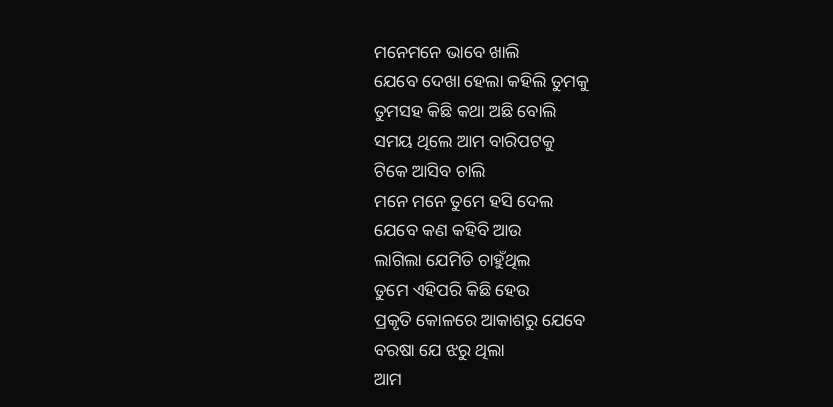ମନେମନେ ଭାବେ ଖାଲି
ଯେବେ ଦେଖା ହେଲା କହିଲି ତୁମକୁ
ତୁମସହ କିଛି କଥା ଅଛି ବୋଲି
ସମୟ ଥିଲେ ଆମ ବାରିପଟକୁ
ଟିକେ ଆସିବ ଚାଲି
ମନେ ମନେ ତୁମେ ହସି ଦେଲ
ଯେବେ କଣ କହିବି ଆଉ
ଲାଗିଲା ଯେମିତି ଚାହୁଁଥିଲ
ତୁମେ ଏହିପରି କିଛି ହେଉ
ପ୍ରକୃତି କୋଳରେ ଆକାଶରୁ ଯେବେ
ବରଷା ଯେ ଝରୁ ଥିଲା
ଆମ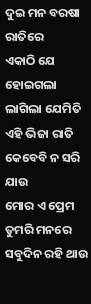ଦୁଇ ମନ ବରଷା ରାତିରେ
ଏକାଠି ଯେ ହୋଇଗଲା
ଲାଗିଲା ଯେମିତି ଏହି ଭିଜା ରାତି
କେବେବି ନ ସରି ଯାଉ
ମୋର ଏ ପ୍ରେମ ତୁମରି ମନରେ
ସବୁଦିନ ରହି ଥାଉ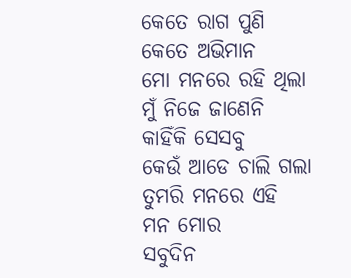କେତେ ରାଗ ପୁଣି କେତେ ଅଭିମାନ
ମୋ ମନରେ ରହି ଥିଲା
ମୁଁ ନିଜେ ଜାଣେନି କାହିଁକି ସେସବୁ
କେଉଁ ଆଡେ ଚାଲି ଗଲା
ତୁମରି ମନରେ ଏହି ମନ ମୋର
ସବୁଦିନ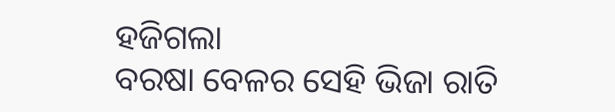ହଜିଗଲା
ବରଷା ବେଳର ସେହି ଭିଜା ରାତି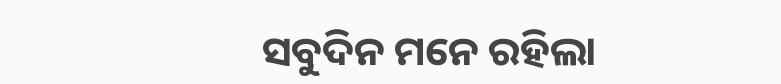ସବୁଦିନ ମନେ ରହିଲା